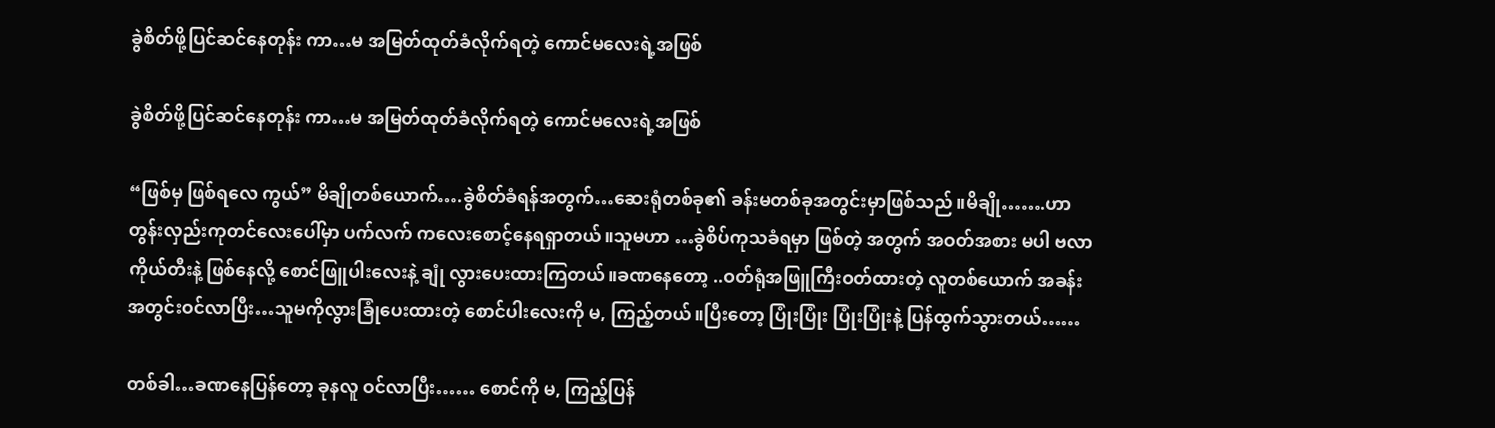ခွဲစိတ်ဖို့ပြင်ဆင်နေတုန်း ကာ…မ အမြတ်ထုတ်ခံလိုက်ရတဲ့ ကောင်မလေးရဲ့အဖြစ်

ခွဲစိတ်ဖို့ပြင်ဆင်နေတုန်း ကာ…မ အမြတ်ထုတ်ခံလိုက်ရတဲ့ ကောင်မလေးရဲ့အဖြစ်

“ဖြစ်မှ ဖြစ်ရလေ ကွယ်” မိချိုတစ်ယောက်….ခွဲစိတ်ခံရန်အတွက်…ဆေးရုံတစ်ခု၏ ခန်းမတစ်ခုအတွင်းမှာဖြစ်သည်။မိချို…….ဟာ တွန်းလှည်းကုတင်လေးပေါ်မှာ ပက်လက် ကလေးစောင့်နေရရှာတယ်။သူမဟာ …ခွဲစိပ်ကုသခံရမှာ ဖြစ်တဲ့ အတွက် အဝတ်အစား မပါ ဗလာကိုယ်တီးနဲ့ ဖြစ်နေလို့ စောင်ဖြူပါးလေးနဲ့ ချုံ လွားပေးထားကြတယ်။ခဏနေတော့ ..ဝတ်ရုံအဖြူကြီးဝတ်ထားတဲ့ လူတစ်ယောက် အခန်းအတွင်းဝင်လာပြီး…သူမကိုလွားခြုံပေးထားတဲ့ စောင်ပါးလေးကို မ, ကြည့်တယ်။ပြီးတော့ ပြုံးပြုံး ပြုံးပြုံးနဲ့ ပြန်ထွက်သွားတယ်……

တစ်ခါ…ခဏနေပြန်တော့ ခုနလူ ဝင်လာပြီး…… စောင်ကို မ, ကြည့်ပြန်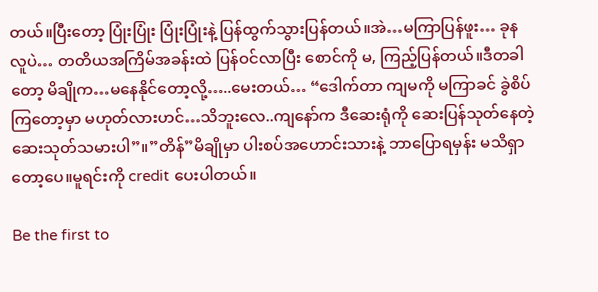တယ်။ပြီးတော့ ပြုံးပြုံး ပြုံးပြုံးနဲ့ ပြန်ထွက်သွားပြန်တယ်။အဲ…မကြာပြန်ဖူး… ခုနလူပဲ… တတိယအကြိမ်အခန်းထဲ ပြန်ဝင်လာပြီး စောင်ကို မ, ကြည့်ပြန်တယ်။ဒီတခါတော့ မိချိုက…မနေနိုင်တော့လို့…..မေးတယ်… “ဒေါက်တာ ကျမကို မကြာခင် ခွဲစိပ်ကြတော့မှာ မဟုတ်လားဟင်…သိဘူးလေ..ကျနော်က ဒီဆေးရုံကို ဆေးပြန်သုတ်နေတဲ့ ဆေးသုတ်သမားပါ”။”တိန်”မိချိုမှာ ပါးစပ်အဟောင်းသားနဲ့ ဘာပြောရမှန်း မသိရှာတော့ပေ။မူရင်းကို credit ပေးပါတယ်။

Be the first to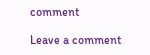comment

Leave a comment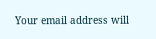Your email address will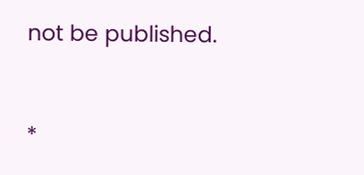not be published.


*